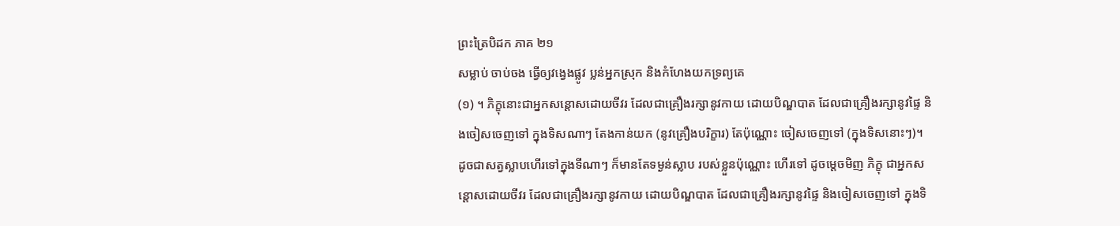ព្រះត្រៃបិដក ភាគ ២១
សម្លាប់ ចាប់ចង ធ្វើឲ្យវង្វេងផ្លូវ ប្លន់អ្នកស្រុក និងកំហែងយកទ្រព្យគេ
(១) ។ ភិក្ខុនោះជាអ្នកសន្តោសដោយចីវរ ដែលជាគ្រឿងរក្សានូវកាយ ដោយបិណ្ឌបាត ដែលជាគ្រឿងរក្សានូវផ្ទៃ និងចៀសចេញទៅ ក្នុងទិសណាៗ តែងកាន់យក (នូវគ្រឿងបរិក្ខារ) តែប៉ុណ្ណោះ ចៀសចេញទៅ (ក្នុងទិសនោះៗ)។ ដូចជាសត្វស្លាបហើរទៅក្នុងទីណាៗ ក៏មានតែទម្ងន់ស្លាប របស់ខ្លួនប៉ុណ្ណោះ ហើរទៅ ដូចម្តេចមិញ ភិក្ខុ ជាអ្នកសន្តោសដោយចីវរ ដែលជាគ្រឿងរក្សានូវកាយ ដោយបិណ្ឌបាត ដែលជាគ្រឿងរក្សានូវផ្ទៃ និងចៀសចេញទៅ ក្នុងទិ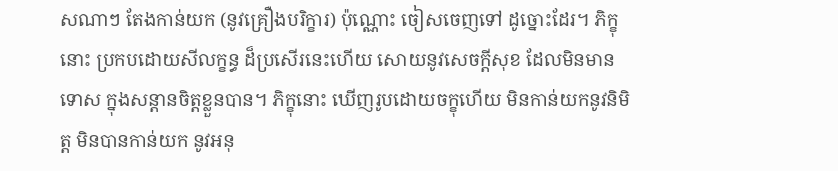សណាៗ តែងកាន់យក (នូវគ្រឿងបរិក្ខារ) ប៉ុណ្ណោះ ចៀសចេញទៅ ដូច្នោះដែរ។ ភិក្ខុនោះ ប្រកបដោយសីលក្ខន្ធ ដ៏ប្រសើរនេះហើយ សោយនូវសេចក្តីសុខ ដែលមិនមានទោស ក្នុងសន្តានចិត្តខ្លួនបាន។ ភិក្ខុនោះ ឃើញរូបដោយចក្ខុហើយ មិនកាន់យកនូវនិមិត្ត មិនបានកាន់យក នូវអនុ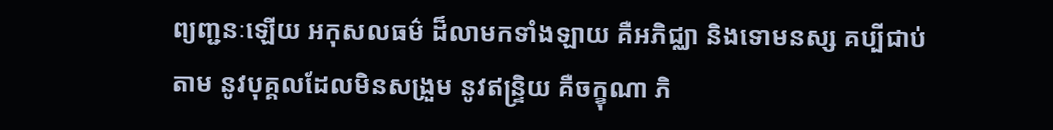ព្យញ្ជនៈឡើយ អកុសលធម៌ ដ៏លាមកទាំងឡាយ គឺអភិជ្ឈា និងទោមនស្ស គប្បីជាប់តាម នូវបុគ្គលដែលមិនសង្រួម នូវឥន្ទ្រិយ គឺចក្ខុណា ភិ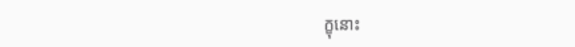ក្ខុនោះ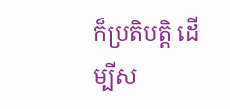ក៏ប្រតិបត្តិ ដើម្បីស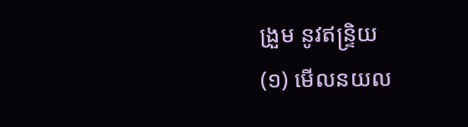ង្រួម នូវឥន្ទ្រិយ
(១) មើលនយល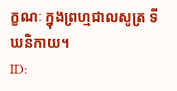ក្ខណៈ ក្នុងព្រហ្មជាលសូត្រ ទីឃនិកាយ។
ID: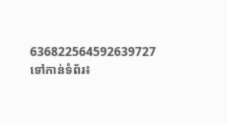636822564592639727
ទៅកាន់ទំព័រ៖